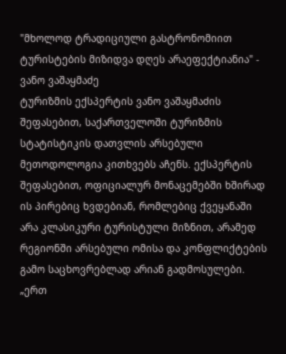"მხოლოდ ტრადიციული გასტრონომიით ტურისტების მიზიდვა დღეს არაეფექტიანია" - ვანო ვაშაყმაძე
ტურიზმის ექსპერტის ვანო ვაშაყმაძის შეფასებით, საქართველოში ტურიზმის სტატისტიკის დათვლის არსებული მეთოდოლოგია კითხვებს აჩენს. ექსპერტის შეფასებით, ოფიციალურ მონაცემებში ხშირად ის პირებიც ხვდებიან, რომლებიც ქვეყანაში არა კლასიკური ტურისტული მიზნით, არამედ რეგიონში არსებული ომისა და კონფლიქტების გამო საცხოვრებლად არიან გადმოსულები.
„ერთ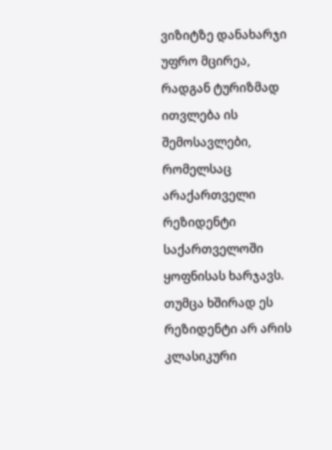ვიზიტზე დანახარჯი უფრო მცირეა, რადგან ტურიზმად ითვლება ის შემოსავლები, რომელსაც არაქართველი რეზიდენტი საქართველოში ყოფნისას ხარჯავს. თუმცა ხშირად ეს რეზიდენტი არ არის კლასიკური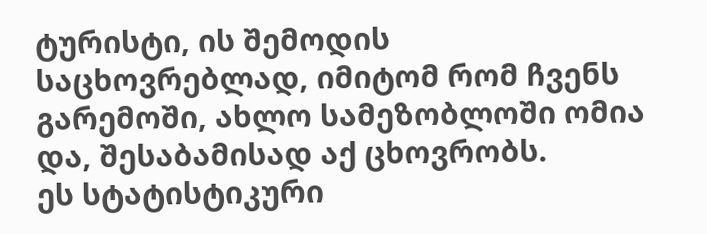ტურისტი, ის შემოდის საცხოვრებლად, იმიტომ რომ ჩვენს გარემოში, ახლო სამეზობლოში ომია და, შესაბამისად აქ ცხოვრობს.
ეს სტატისტიკური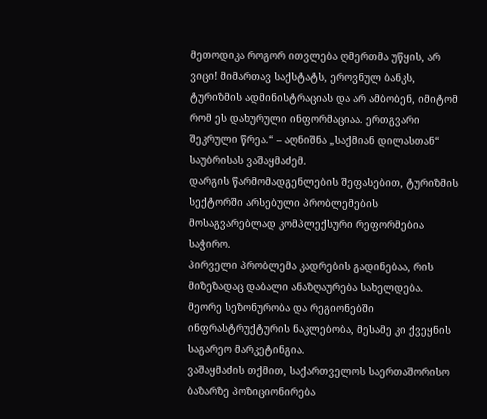მეთოდიკა როგორ ითვლება ღმერთმა უწყის, არ ვიცი! მიმართავ საქსტატს, ეროვნულ ბანკს, ტურიზმის ადმინისტრაციას და არ ამბობენ, იმიტომ რომ ეს დახურული ინფორმაციაა. ერთგვარი შეკრული წრეა.“ – აღნიშნა „საქმიან დილასთან“ საუბრისას ვაშაყმაძემ.
დარგის წარმომადგენლების შეფასებით, ტურიზმის სექტორში არსებული პრობლემების მოსაგვარებლად კომპლექსური რეფორმებია საჭირო.
პირველი პრობლემა კადრების გადინებაა, რის მიზეზადაც დაბალი ანაზღაურება სახელდება. მეორე სეზონურობა და რეგიონებში ინფრასტრუქტურის ნაკლებობა, მესამე კი ქვეყნის საგარეო მარკეტინგია.
ვაშაყმაძის თქმით, საქართველოს საერთაშორისო ბაზარზე პოზიციონირება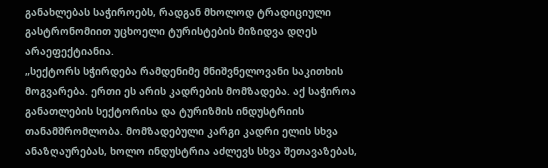განახლებას საჭიროებს, რადგან მხოლოდ ტრადიციული გასტრონომიით უცხოელი ტურისტების მიზიდვა დღეს არაეფექტიანია.
„სექტორს სჭირდება რამდენიმე მნიშვნელოვანი საკითხის მოგვარება. ერთი ეს არის კადრების მომზადება. აქ საჭიროა განათლების სექტორისა და ტურიზმის ინდუსტრიის თანამშრომლობა. მომზადებული კარგი კადრი ელის სხვა ანაზღაურებას, ხოლო ინდუსტრია აძლევს სხვა შეთავაზებას,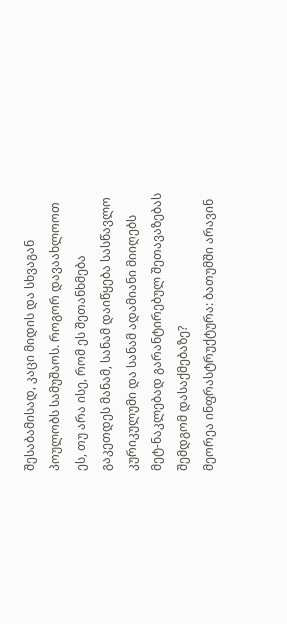შესაბამისად, კაცი მიდის და სხვაგან პოულობს სამუშაოს. როგორ დავაახლოოთ ეს, თუ არა ისე, რომ ეს შეთანხმება გაკეთდეს მანამ, სანამ დაიწყება სასწავლო კურიკულუმი და სანამ ადამიანი მიიღებს მეტ-ნაკლებად გარანტირებულ შეთავაზებას შემდგომ დასაქმებაზე?
მეორეა ინფრასტრუქტურა: ბათუმში არავინ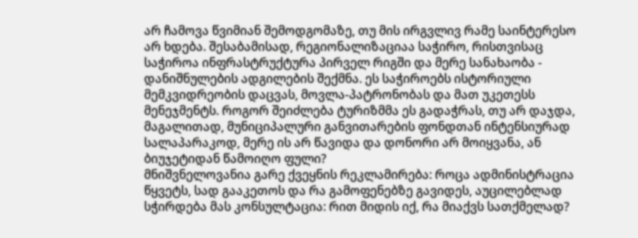არ ჩამოვა წვიმიან შემოდგომაზე, თუ მის ირგვლივ რამე საინტერესო არ ხდება. შესაბამისად, რეგიონალიზაციაა საჭირო, რისთვისაც საჭიროა ინფრასტრუქტურა პირველ რიგში და მერე სანახაობა - დანიშნულების ადგილების შექმნა. ეს საჭიროებს ისტორიული მემკვიდრეობის დაცვას, მოვლა-პატრონობას და მათ უკეთესს მენეჯმენტს. როგორ შეიძლება ტურიზმმა ეს გადაჭრას, თუ არ დაჯდა, მაგალითად, მუნიციპალური განვითარების ფონდთან ინტენსიურად სალაპარაკოდ, მერე ის არ წავიდა და დონორი არ მოიყვანა, ან ბიუჯეტიდან წამოიღო ფული?
მნიშვნელოვანია გარე ქვეყნის რეკლამირება: როცა ადმინისტრაცია წყვეტს, სად გააკეთოს და რა გამოფენებზე გავიდეს, აუცილებლად სჭირდება მას კონსულტაცია: რით მიდის იქ, რა მიაქვს სათქმელად?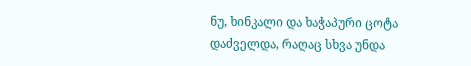ნუ, ხინკალი და ხაჭაპური ცოტა დაძველდა, რაღაც სხვა უნდა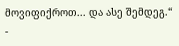მოვიფიქროთ... და ასე შემდეგ.“ -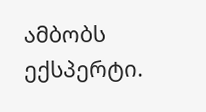ამბობს ექსპერტი.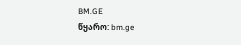BM.GE
წყარო: bm.ge